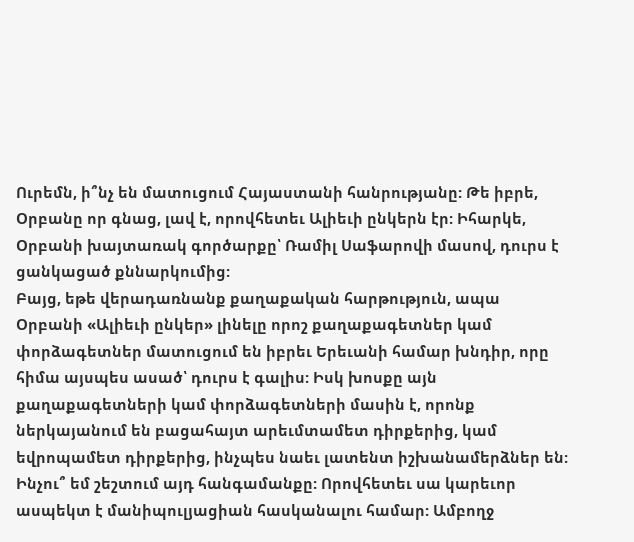Ուրեմն, ի՞նչ են մատուցում Հայաստանի հանրությանը: Թե իբրե, Օրբանը որ գնաց, լավ է, որովհետեւ Ալիեւի ընկերն էր: Իհարկե, Օրբանի խայտառակ գործարքը՝ Ռամիլ Սաֆարովի մասով, դուրս է ցանկացած քննարկումից:
Բայց, եթե վերադառնանք քաղաքական հարթություն, ապա Օրբանի «Ալիեւի ընկեր» լինելը որոշ քաղաքագետներ կամ փորձագետներ մատուցում են իբրեւ Երեւանի համար խնդիր, որը հիմա այսպես ասած՝ դուրս է գալիս: Իսկ խոսքը այն քաղաքագետների կամ փորձագետների մասին է, որոնք ներկայանում են բացահայտ արեւմտամետ դիրքերից, կամ եվրոպամետ դիրքերից, ինչպես նաեւ լատենտ իշխանամերձներ են:
Ինչու՞ եմ շեշտում այդ հանգամանքը: Որովհետեւ սա կարեւոր ասպեկտ է մանիպուլյացիան հասկանալու համար: Ամբողջ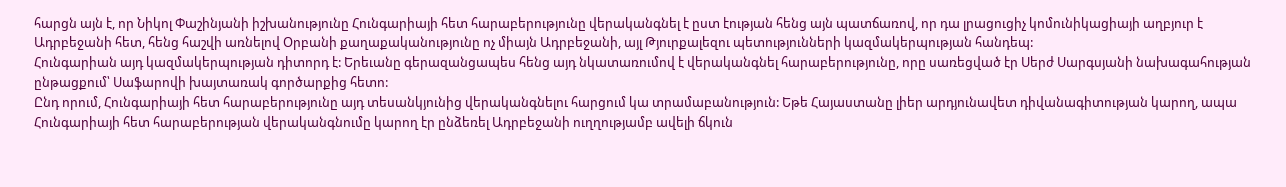հարցն այն է, որ Նիկոլ Փաշինյանի իշխանությունը Հունգարիայի հետ հարաբերությունը վերականգնել է ըստ էության հենց այն պատճառով, որ դա լրացուցիչ կոմունիկացիայի աղբյուր է Ադրբեջանի հետ, հենց հաշվի առնելով Օրբանի քաղաքականությունը ոչ միայն Ադրբեջանի, այլ Թյուրքալեզու պետությունների կազմակերպության հանդեպ:
Հունգարիան այդ կազմակերպության դիտորդ է: Երեւանը գերազանցապես հենց այդ նկատառումով է վերականգնել հարաբերությունը, որը սառեցված էր Սերժ Սարգսյանի նախագահության ընթացքում՝ Սաֆարովի խայտառակ գործարքից հետո:
Ընդ որում, Հունգարիայի հետ հարաբերությունը այդ տեսանկյունից վերականգնելու հարցում կա տրամաբանություն: Եթե Հայաստանը լիեր արդյունավետ դիվանագիտության կարող, ապա Հունգարիայի հետ հարաբերության վերականգնումը կարող էր ընձեռել Ադրբեջանի ուղղությամբ ավելի ճկուն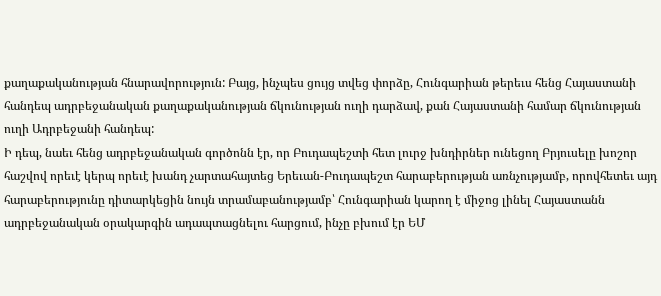քաղաքականության հնարավորություն: Բայց, ինչպես ցույց տվեց փորձը, Հունգարիան թերեւս հենց Հայաստանի հանդեպ ադրբեջանական քաղաքականության ճկունության ուղի դարձավ, քան Հայաստանի համար ճկունության ուղի Ադրբեջանի հանդեպ:
Ի դեպ, նաեւ հենց ադրբեջանական գործոնն էր, որ Բուդապեշտի հետ լուրջ խնդիրներ ունեցող Բրյուսելը խոշոր հաշվով որեւէ կերպ որեւէ խանդ չարտահայտեց Երեւան-Բուդապեշտ հարաբերության առնչությամբ, որովհետեւ այդ հարաբերությունը դիտարկեցին նույն տրամաբանությամբ՝ Հունգարիան կարող է միջոց լինել Հայաստանն ադրբեջանական օրակարգին ադապտացնելու հարցում, ինչը բխում էր ԵՄ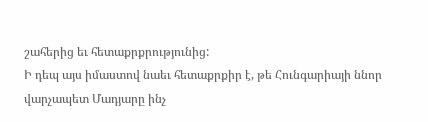շահերից եւ հետաքրքրությունից:
Ի դեպ այս իմաստով նաեւ հետաքրքիր է, թե Հունգարիայի ննոր վարչապետ Մադյարը ինչ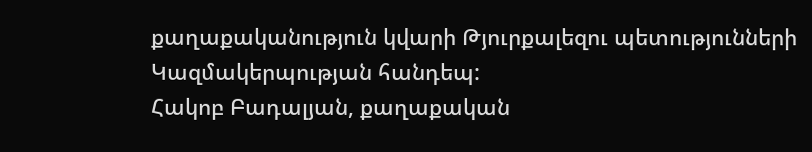քաղաքականություն կվարի Թյուրքալեզու պետությունների Կազմակերպության հանդեպ:
Հակոբ Բադալյան, քաղաքական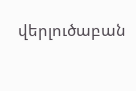վերլուծաբան